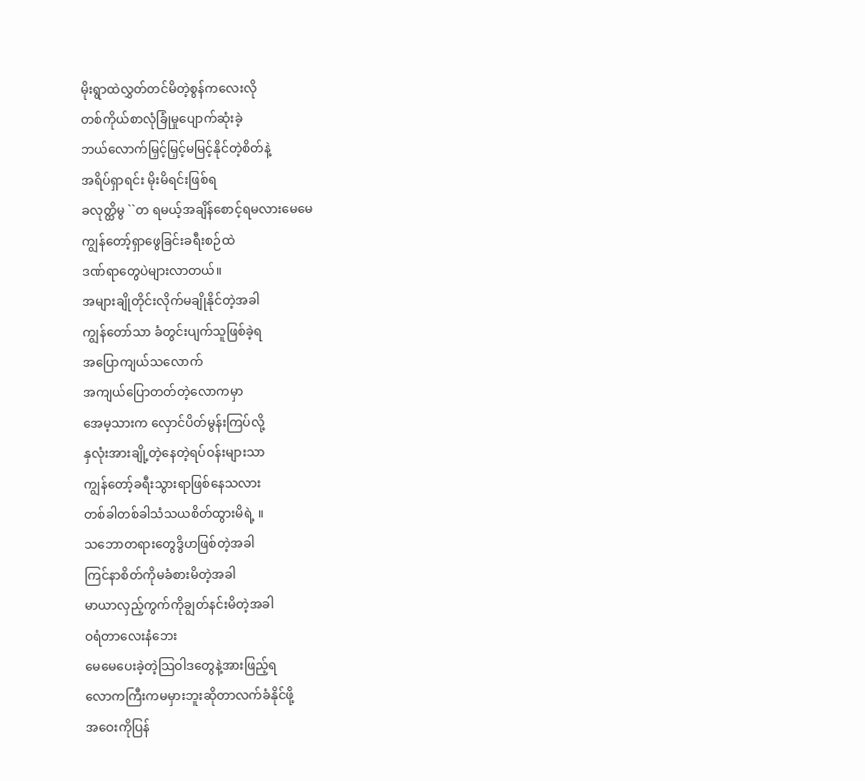မိုးရွာထဲလွှတ်တင်မိတဲ့စွန်ကလေးလို
တစ်ကိုယ်စာလုံခြုံမှုပျောက်ဆုံးခဲ့
ဘယ်လောက်မြှင့်မြှင့်မမြင့်နိုင်တဲ့စိတ်နဲ့
အရိပ်ရှာရင်း မိုးမိရင်းဖြစ်ရ
ခလုတ္ထိမွ ``တ ရမယ့်အချိန်စောင့်ရမလားမေမေ
ကျွန်တော့်ရှာဖွေခြင်းခရီးစဉ်ထဲ
ဒဏ်ရာတွေပဲများလာတယ်။
အများချိုတိုင်းလိုက်မချိုနိုင်တဲ့အခါ
ကျွန်တော်သာ ခံတွင်းပျက်သူဖြစ်ခဲ့ရ
အပြောကျယ်သလောက်
အကျယ်ပြောတတ်တဲ့လောကမှာ
အေမ့သားက လှောင်ပိတ်မွန်းကြပ်လို့
နှလုံးအားချို့တဲ့နေတဲ့ရပ်ဝန်းများသာ
ကျွန်တော့်ခရီးသွားရာဖြစ်နေသလား
တစ်ခါတစ်ခါသံသယစိတ်ထွားမိရဲ့ ။
သဘောတရားတွေဒွိဟဖြစ်တဲ့အခါ
ကြင်နာစိတ်ကိုမခံစားမိတဲ့အခါ
မာယာလှည့်ကွက်ကိုချွတ်နင်းမိတဲ့အခါ
ဝရံတာလေးနံဘေး
မေမေပေးခဲ့တဲ့သြဝါဒတွေနဲ့အားဖြည့်ရ
လောကကြီးကမမှားဘူးဆိုတာလက်ခံနိုင်ဖို့
အဝေးကိုပြန်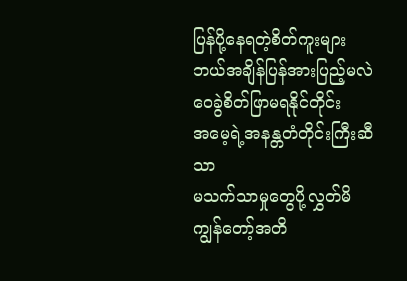ပြန်ပို့နေရတဲ့စိတ်ကူးများ
ဘယ်အချိန်ပြန်အားပြည့်မလဲ
ဝေခွဲစိတ်ဖြာမရနိုင်တိုင်း
အမေ့ရဲ့အနန္တတံတိုင်းကြီးဆီသာ
မသက်သာမှုတွေပို့လွှတ်မိ
ကျွန်တော့်အတိ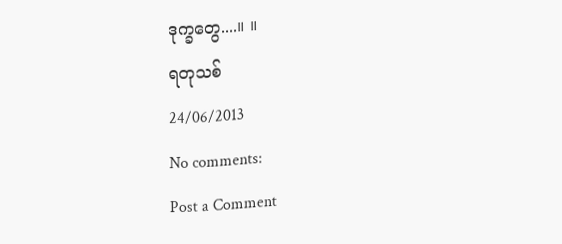ဒုက္ခတွေ....။ ။
ရတုသစ်
24/06/2013
No comments:
Post a Comment